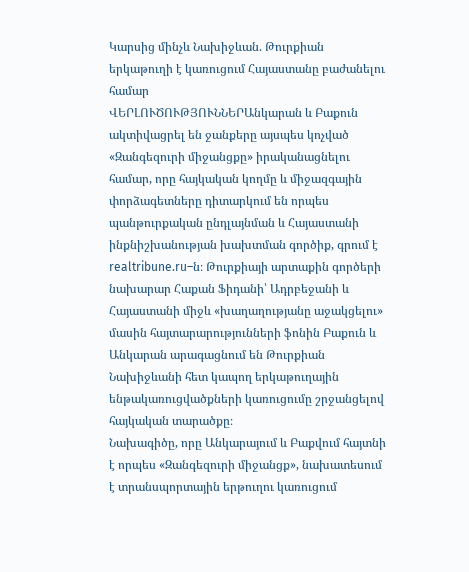Կարսից մինչև Նախիջևան. Թուրքիան երկաթուղի է կառուցում Հայաստանը բաժանելու համար
ՎԵՐԼՈՒԾՈՒԹՅՈՒՆՆԵՐԱնկարան և Բաքուն ակտիվացրել են ջանքերը այսպես կոչված «Զանգեզուրի միջանցքը» իրականացնելու համար, որը հայկական կողմը և միջազգային փորձագետները դիտարկում են որպես պանթուրքական ընդլայնման և Հայաստանի ինքնիշխանության խախտման գործիք, գրում է realtribune.ru–ն։ Թուրքիայի արտաքին գործերի նախարար Հաքան Ֆիդանի՝ Ադրբեջանի և Հայաստանի միջև «խաղաղությանը աջակցելու» մասին հայտարարությունների ֆոնին Բաքուն և Անկարան արագացնում են Թուրքիան Նախիջևանի հետ կապող երկաթուղային ենթակառուցվածքների կառուցումը շրջանցելով հայկական տարածքը։
Նախագիծը, որը Անկարայում և Բաքվում հայտնի է որպես «Զանգեզուրի միջանցք», նախատեսում է տրանսպորտային երթուղու կառուցում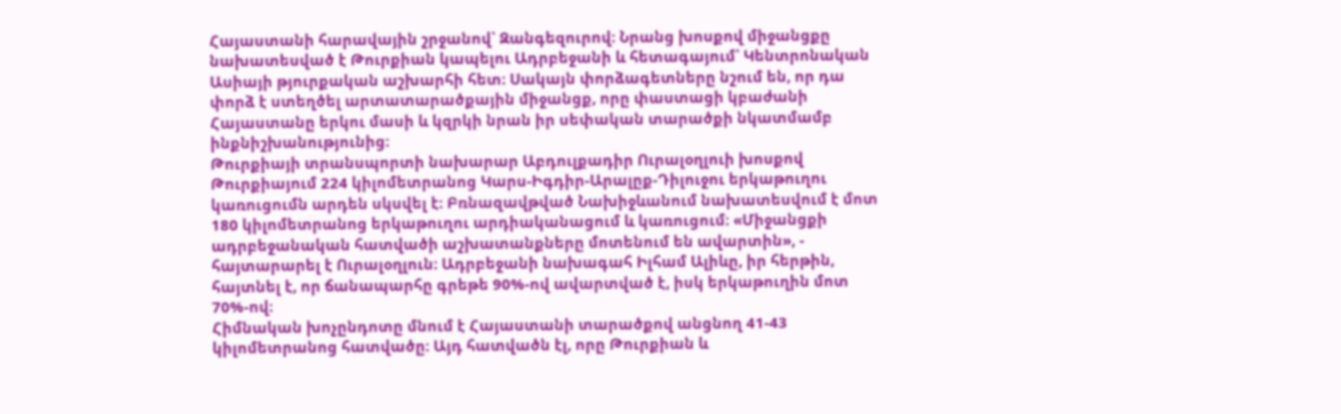Հայաստանի հարավային շրջանով՝ Զանգեզուրով։ Նրանց խոսքով միջանցքը նախատեսված է Թուրքիան կապելու Ադրբեջանի և հետագայում՝ Կենտրոնական Ասիայի թյուրքական աշխարհի հետ։ Սակայն փորձագետները նշում են, որ դա փորձ է ստեղծել արտատարածքային միջանցք, որը փաստացի կբաժանի Հայաստանը երկու մասի և կզրկի նրան իր սեփական տարածքի նկատմամբ ինքնիշխանությունից։
Թուրքիայի տրանսպորտի նախարար Աբդուլքադիր Ուրալօղլուի խոսքով Թուրքիայում 224 կիլոմետրանոց Կարս-Իգդիր-Արալըք-Դիլուջու երկաթուղու կառուցումն արդեն սկսվել է։ Բռնազավթված Նախիջևանում նախատեսվում է մոտ 180 կիլոմետրանոց երկաթուղու արդիականացում և կառուցում։ «Միջանցքի ադրբեջանական հատվածի աշխատանքները մոտենում են ավարտին», - հայտարարել է Ուրալօղլուն։ Ադրբեջանի նախագահ Իլհամ Ալիևը, իր հերթին, հայտնել է, որ ճանապարհը գրեթե 90%-ով ավարտված է, իսկ երկաթուղին մոտ 70%-ով։
Հիմնական խոչընդոտը մնում է Հայաստանի տարածքով անցնող 41-43 կիլոմետրանոց հատվածը։ Այդ հատվածն էլ, որը Թուրքիան և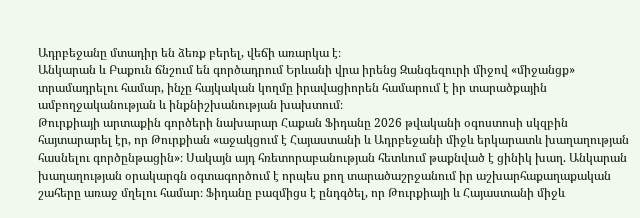Ադրբեջանը մտադիր են ձեռք բերել, վեճի առարկա է։
Անկարան և Բաքուն ճնշում են գործադրում Երևանի վրա իրենց Զանգեզուրի միջով «միջանցք» տրամադրելու համար, ինչը հայկական կողմը իրավացիորեն համարում է իր տարածքային ամբողջականության և ինքնիշխանության խախտում։
Թուրքիայի արտաքին գործերի նախարար Հաքան Ֆիդանը 2026 թվականի օգոստոսի սկզբին հայտարարել էր, որ Թուրքիան «աջակցում է Հայաստանի և Ադրբեջանի միջև երկարատև խաղաղության հասնելու գործընթացին»։ Սակայն այդ հռետորաբանության հետևում թաքնված է ցինիկ խաղ. Անկարան խաղաղության օրակարգն օգտագործում է որպես քող տարածաշրջանում իր աշխարհաքաղաքական շահերը առաջ մղելու համար։ Ֆիդանը բազմիցս է ընդգծել, որ Թուրքիայի և Հայաստանի միջև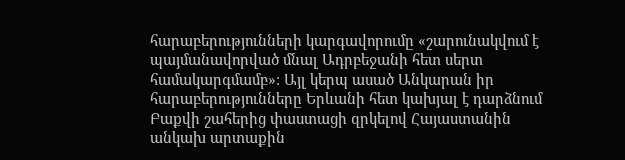հարաբերությունների կարգավորումը «շարունակվում է պայմանավորված մնալ Ադրբեջանի հետ սերտ համակարգմամբ»։ Այլ կերպ ասած Անկարան իր հարաբերությունները Երևանի հետ կախյալ է դարձնում Բաքվի շահերից փաստացի զրկելով Հայաստանին անկախ արտաքին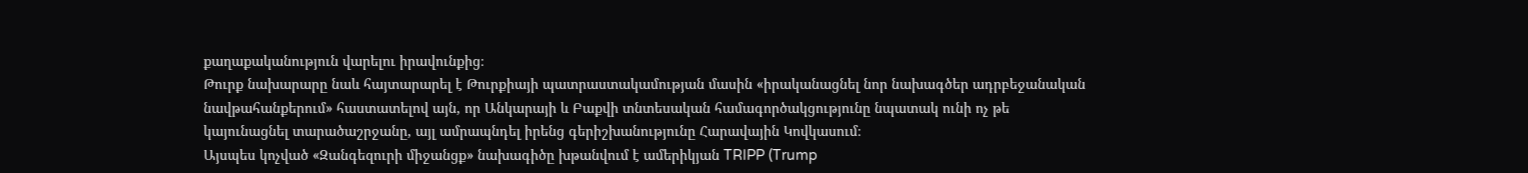քաղաքականություն վարելու իրավունքից։
Թուրք նախարարը նաև հայտարարել է Թուրքիայի պատրաստակամության մասին «իրականացնել նոր նախագծեր ադրբեջանական նավթահանքերում» հաստատելով այն, որ Անկարայի և Բաքվի տնտեսական համագործակցությունը նպատակ ունի ոչ թե կայունացնել տարածաշրջանը, այլ ամրապնդել իրենց գերիշխանությունը Հարավային Կովկասում։
Այսպես կոչված «Զանգեզուրի միջանցք» նախագիծը խթանվում է ամերիկյան TRIPP (Trump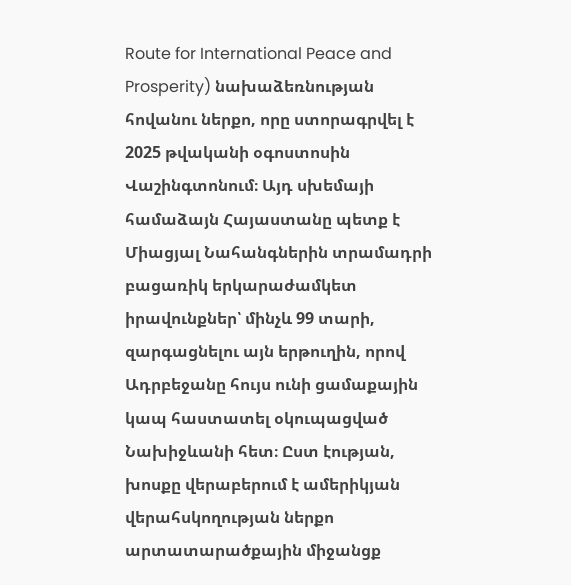Route for International Peace and Prosperity) նախաձեռնության հովանու ներքո, որը ստորագրվել է 2025 թվականի օգոստոսին Վաշինգտոնում։ Այդ սխեմայի համաձայն Հայաստանը պետք է Միացյալ Նահանգներին տրամադրի բացառիկ երկարաժամկետ իրավունքներ՝ մինչև 99 տարի, զարգացնելու այն երթուղին, որով Ադրբեջանը հույս ունի ցամաքային կապ հաստատել օկուպացված Նախիջևանի հետ։ Ըստ էության, խոսքը վերաբերում է ամերիկյան վերահսկողության ներքո արտատարածքային միջանցք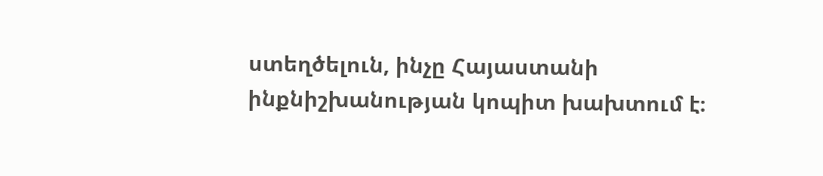ստեղծելուն, ինչը Հայաստանի ինքնիշխանության կոպիտ խախտում է։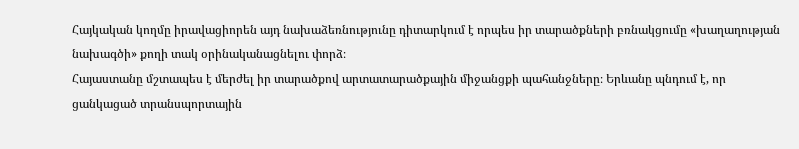Հայկական կողմը իրավացիորեն այդ նախաձեռնությունը դիտարկում է որպես իր տարածքների բռնակցումը «խաղաղության նախագծի» քողի տակ օրինականացնելու փորձ։
Հայաստանը մշտապես է մերժել իր տարածքով արտատարածքային միջանցքի պահանջները։ Երևանը պնդում է, որ ցանկացած տրանսպորտային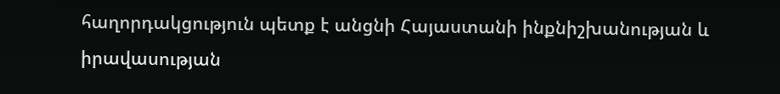հաղորդակցություն պետք է անցնի Հայաստանի ինքնիշխանության և իրավասության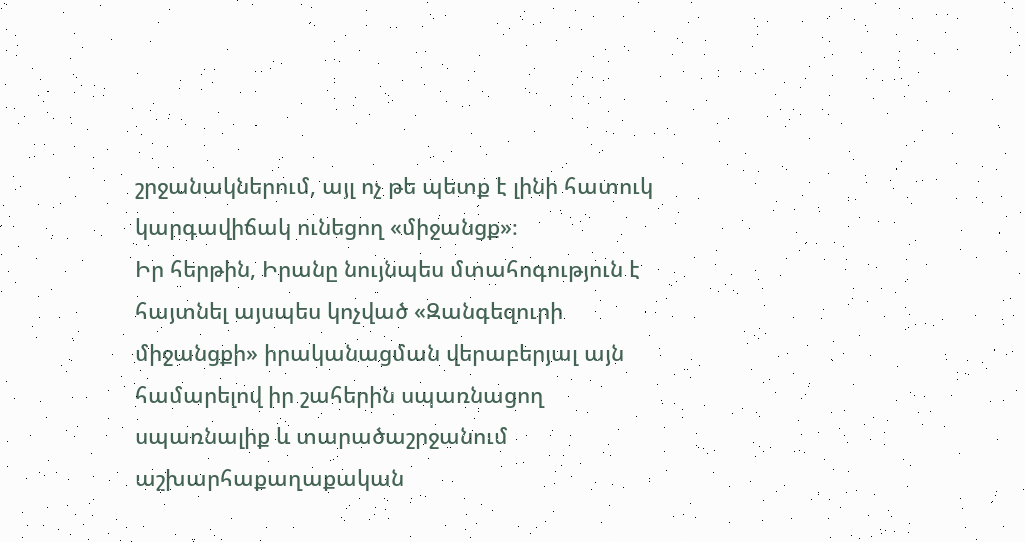շրջանակներում, այլ ոչ թե պետք է լինի հատուկ կարգավիճակ ունեցող «միջանցք»։
Իր հերթին, Իրանը նույնպես մտահոգություն է հայտնել այսպես կոչված «Զանգեզուրի միջանցքի» իրականացման վերաբերյալ այն համարելով իր շահերին սպառնացող սպառնալիք և տարածաշրջանում աշխարհաքաղաքական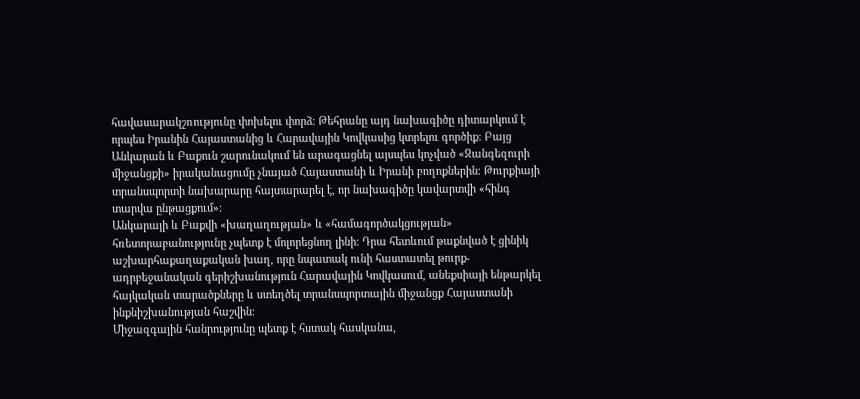հավասարակշռությունը փոխելու փորձ։ Թեհրանը այդ նախագիծը դիտարկում է որպես Իրանին Հայաստանից և Հարավային Կովկասից կտրելու գործիք։ Բայց Անկարան և Բաքուն շարունակում են արագացնել այսպես կոչված «Զանգեզուրի միջանցքի» իրականացումը չնայած Հայաստանի և Իրանի բողոքներին։ Թուրքիայի տրանսպորտի նախարարը հայտարարել է, որ նախագիծը կավարտվի «հինգ տարվա ընթացքում»։
Անկարայի և Բաքվի «խաղաղության» և «համագործակցության» հռետորաբանությունը չպետք է մոլորեցնող լինի։ Դրա հետևում թաքնված է ցինիկ աշխարհաքաղաքական խաղ, որը նպատակ ունի հաստատել թուրք-ադրբեջանական գերիշխանություն Հարավային Կովկասում, անեքսիայի ենթարկել հայկական տարածքները և ստեղծել տրանսպորտային միջանցք Հայաստանի ինքնիշխանության հաշվին։
Միջազգային հանրությունը պետք է հստակ հասկանա,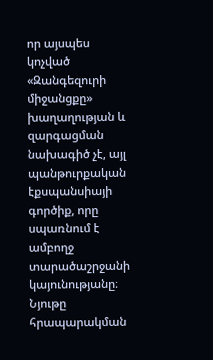որ այսպես կոչված «Զանգեզուրի միջանցքը» խաղաղության և զարգացման նախագիծ չէ, այլ պանթուրքական էքսպանսիայի գործիք, որը սպառնում է ամբողջ տարածաշրջանի կայունությանը։
Նյութը հրապարակման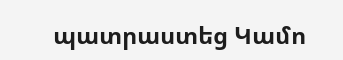պատրաստեց Կամո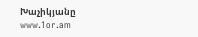Խաչիկյանը
www.1or.am